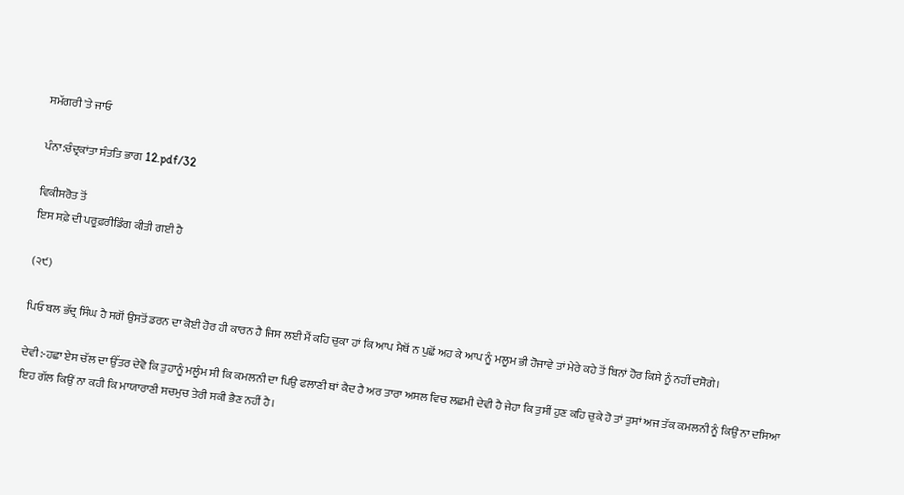ਸਮੱਗਰੀ 'ਤੇ ਜਾਓ

ਪੰਨਾ:ਚੰਦ੍ਰਕਾਂਤਾ ਸੰਤਤਿ ਭਾਗ 12.pdf/32

ਵਿਕੀਸਰੋਤ ਤੋਂ
ਇਸ ਸਫ਼ੇ ਦੀ ਪਰੂਫ਼ਰੀਡਿੰਗ ਕੀਤੀ ਗਈ ਹੈ

(੨੯)

ਪਿਓ ਬਲ ਭੱਦ੍ਰ ਸਿੰਘ ਹੈ ਸਗੋਂ ਉਸਤੋਂ ਡਰਨ ਦਾ ਕੋਈ ਹੋਰ ਹੀ ਕਾਰਨ ਹੈ ਜਿਸ ਲਈ ਮੈਂ ਕਹਿ ਚੁਕਾ ਹਾਂ ਕਿ ਆਪ ਮੈਥੋਂ ਨ ਪੁਛੋਂ ਅਹ ਕੇ ਆਪ ਨੂੰ ਮਲੂਮ ਭੀ ਹੋਜਾਵੇ ਤਾਂ ਮੇਰੇ ਕਹੇ ਤੋਂ ਬਿਨਾਂ ਹੋਰ ਕਿਸੇ ਨੂੰ ਨਹੀਂ ਦਸੋਗੇ।

ਦੇਵੀ:-ਹਛਾ ਏਸ ਚੱਲ ਦਾ ਉੱਤਰ ਦੇਵੋ ਕਿ ਤੁਹਾਨੂੰ ਮਲੂੰਮ ਸੀ ਕਿ ਕਮਲਨੀ ਦਾ ਪਿਉ ਫਲਾਣੀ ਥਾਂ ਕੈਦ ਹੈ ਅਰ ਤਾਰਾ ਅਸਲ ਵਿਚ ਲਛਮੀ ਦੇਵੀ ਹੈ ਜੇਹਾ ਕਿ ਤੁਸੀਂ ਹੁਣ ਕਹਿ ਚੁਕੇ ਹੋ ਤਾਂ ਤੁਸਾਂ ਅਜ ਤੱਕ ਕਮਲਨੀ ਨੂੰ ਕਿਉਂ ਨਾ ਦਸਿਆ ਇਹ ਗੱਲ ਕਿਉਂ ਨਾ ਕਹੀ ਕਿ ਮਾਯਾਰਾਣੀ ਸਚਮੁਚ ਤੇਰੀ ਸਕੀ ਭੈਣ ਨਹੀਂ ਹੈ।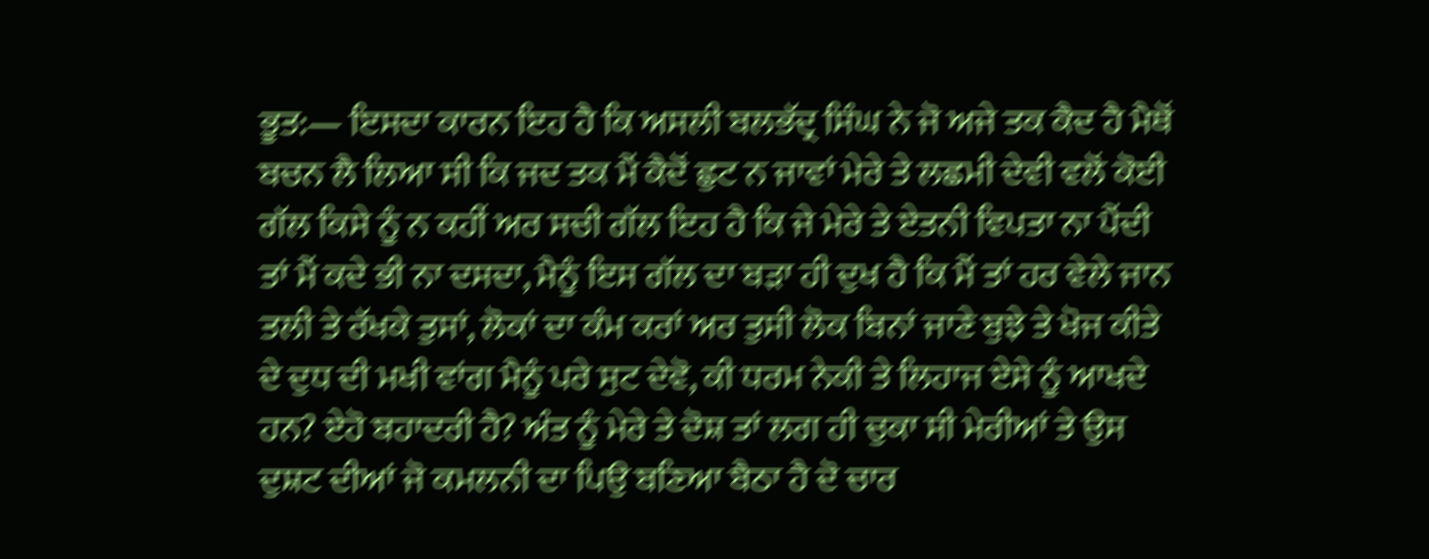ਭੂਤ:— ਇਸਦਾ ਕਾਰਨ ਇਹ ਹੈ ਕਿ ਅਸਲੀ ਬਲਭੱਦ੍ਰ ਸਿੰਘ ਨੇ ਜੋ ਅਜੇ ਤਕ ਕੈਦ ਹੈ ਮੈਥੋਂ ਬਚਨ ਲੈ ਲਿਆ ਸੀ ਕਿ ਜਦ ਤਕ ਮੈਂ ਕੈਦੋਂ ਛੁਟ ਨ ਜਾਵਾਂ ਮੇਰੇ ਤੇ ਲਛਮੀ ਦੇਵੀ ਵਲੋਂ ਕੋਈ ਗੱਲ ਕਿਸੇ ਨੂੰ ਨ ਕਹੀਂ ਅਰ ਸਚੀ ਗੱਲ ਇਹ ਹੈ ਕਿ ਜੇ ਮੇਰੇ ਤੇ ਏਤਨੀ ਵਿਪਤਾ ਨਾ ਪੈਂਦੀ ਤਾਂ ਮੈਂ ਕਦੇ ਭੀ ਨਾ ਦਸਦਾ, ਮੈਨੂੰ ਇਸ ਗੱਲ ਦਾ ਬੜਾ ਹੀ ਦੁਖ ਹੈ ਕਿ ਮੈਂ ਤਾਂ ਹਰ ਵੇਲੇ ਜਾਨ ਤਲੀ ਤੇ ਰੱਖਕੇ ਤੁਸਾਂ, ਲੋਕਾਂ ਦਾ ਕੰਮ ਕਰਾਂ ਅਰ ਤੁਸੀ ਲੋਕ ਬਿਨਾਂ ਜਾਣੇ ਬੁਝੇ ਤੇ ਖੋਜ ਕੀਤੇ ਦੇ ਦੁਧ ਦੀ ਮਖੀ ਵਾਂਗ ਮੈਨੂੰ ਪਰੇ ਸੁਟ ਦੇਵੋ, ਕੀ ਧਰਮ ਨੇਕੀ ਤੇ ਲਿਹਾਜ ਏਸੇ ਨੂੰ ਆਖਦੇ ਹਨ? ਏਹੋ ਬਹਾਦਰੀ ਹੈ? ਅੰਤ ਨੂੰ ਮੇਰੇ ਤੇ ਦੋਸ਼ ਤਾਂ ਲਗ ਹੀ ਚੁਕਾ ਸੀ ਮੇਰੀਆਂ ਤੇ ਉਸ ਦੁਸ਼ਟ ਦੀਆਂ ਜੋ ਕਮਲਨੀ ਦਾ ਪਿਉ ਬਣਿਆ ਬੈਠਾ ਹੈ ਦੋ ਚਾਰ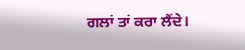ਗਲਾਂ ਤਾਂ ਕਰਾ ਲੈਂਦੇ।